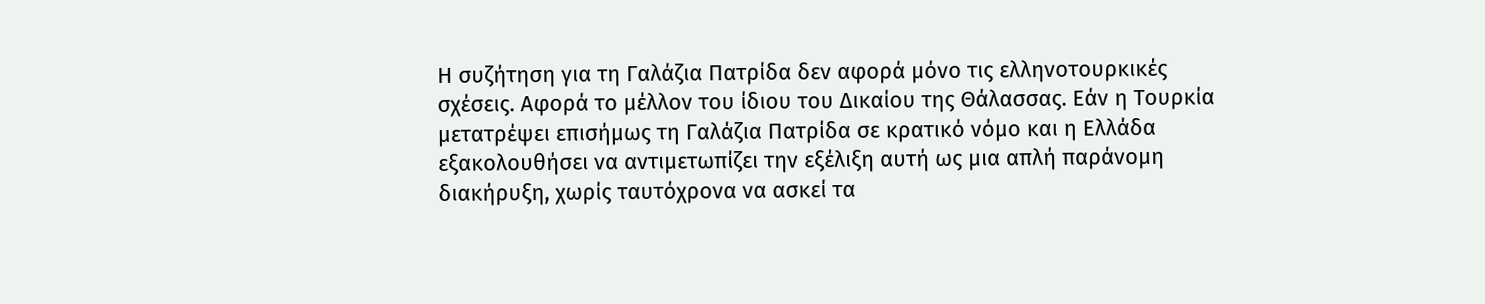Η συζήτηση για τη Γαλάζια Πατρίδα δεν αφορά μόνο τις ελληνοτουρκικές σχέσεις. Αφορά το μέλλον του ίδιου του Δικαίου της Θάλασσας. Εάν η Τουρκία μετατρέψει επισήμως τη Γαλάζια Πατρίδα σε κρατικό νόμο και η Ελλάδα εξακολουθήσει να αντιμετωπίζει την εξέλιξη αυτή ως μια απλή παράνομη διακήρυξη, χωρίς ταυτόχρονα να ασκεί τα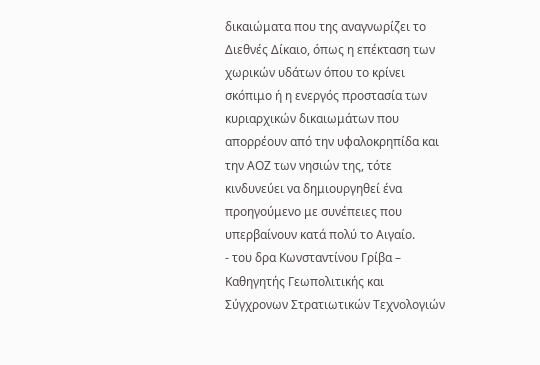δικαιώματα που της αναγνωρίζει το Διεθνές Δίκαιο, όπως η επέκταση των χωρικών υδάτων όπου το κρίνει σκόπιμο ή η ενεργός προστασία των κυριαρχικών δικαιωμάτων που απορρέουν από την υφαλοκρηπίδα και την ΑΟΖ των νησιών της, τότε κινδυνεύει να δημιουργηθεί ένα προηγούμενο με συνέπειες που υπερβαίνουν κατά πολύ το Αιγαίο.
- του δρα Κωνσταντίνου Γρίβα – Καθηγητής Γεωπολιτικής και Σύγχρονων Στρατιωτικών Τεχνολογιών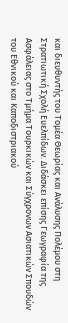και διευθυντής του Τομέα Θεωρίας και Ανάλυσης Πολέμου στη Στρατιωτική Σχολή Ευελπίδων. Διδάσκει επίσης Γεωγραφία της Ασφάλειας στο Τμήμα Τουρκικών και Σύγχρονων Ασιατικών Σπουδών του Εθνικού και Καποδιστριακού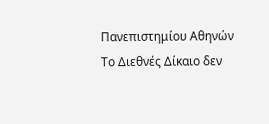Πανεπιστημίου Αθηνών
Το Διεθνές Δίκαιο δεν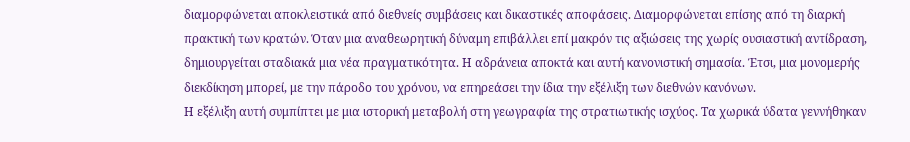διαμορφώνεται αποκλειστικά από διεθνείς συμβάσεις και δικαστικές αποφάσεις. Διαμορφώνεται επίσης από τη διαρκή πρακτική των κρατών. Όταν μια αναθεωρητική δύναμη επιβάλλει επί μακρόν τις αξιώσεις της χωρίς ουσιαστική αντίδραση, δημιουργείται σταδιακά μια νέα πραγματικότητα. Η αδράνεια αποκτά και αυτή κανονιστική σημασία. Έτσι, μια μονομερής διεκδίκηση μπορεί, με την πάροδο του χρόνου, να επηρεάσει την ίδια την εξέλιξη των διεθνών κανόνων.
Η εξέλιξη αυτή συμπίπτει με μια ιστορική μεταβολή στη γεωγραφία της στρατιωτικής ισχύος. Τα χωρικά ύδατα γεννήθηκαν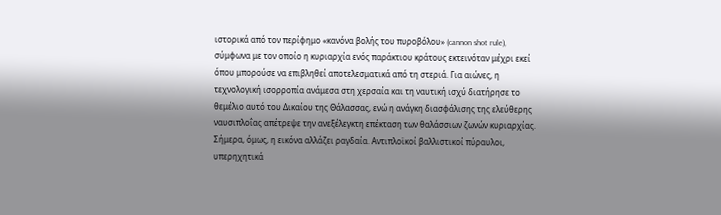ιστορικά από τον περίφημο «κανόνα βολής του πυροβόλου» (cannon shot rule), σύμφωνα με τον οποίο η κυριαρχία ενός παράκτιου κράτους εκτεινόταν μέχρι εκεί όπου μπορούσε να επιβληθεί αποτελεσματικά από τη στεριά. Για αιώνες, η τεχνολογική ισορροπία ανάμεσα στη χερσαία και τη ναυτική ισχύ διατήρησε το θεμέλιο αυτό του Δικαίου της Θάλασσας, ενώ η ανάγκη διασφάλισης της ελεύθερης ναυσιπλοΐας απέτρεψε την ανεξέλεγκτη επέκταση των θαλάσσιων ζωνών κυριαρχίας.
Σήμερα, όμως, η εικόνα αλλάζει ραγδαία. Αντιπλοϊκοί βαλλιστικοί πύραυλοι, υπερηχητικά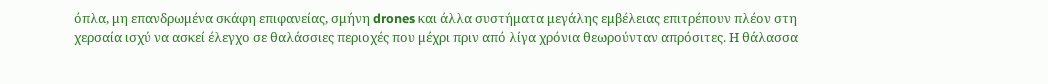όπλα, μη επανδρωμένα σκάφη επιφανείας, σμήνη drones και άλλα συστήματα μεγάλης εμβέλειας επιτρέπουν πλέον στη χερσαία ισχύ να ασκεί έλεγχο σε θαλάσσιες περιοχές που μέχρι πριν από λίγα χρόνια θεωρούνταν απρόσιτες. Η θάλασσα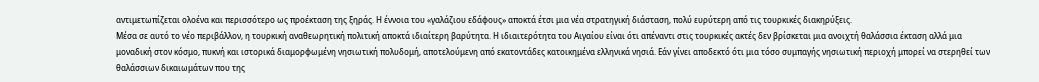αντιμετωπίζεται ολοένα και περισσότερο ως προέκταση της ξηράς. Η έννοια του «γαλάζιου εδάφους» αποκτά έτσι μια νέα στρατηγική διάσταση, πολύ ευρύτερη από τις τουρκικές διακηρύξεις.
Μέσα σε αυτό το νέο περιβάλλον, η τουρκική αναθεωρητική πολιτική αποκτά ιδιαίτερη βαρύτητα. Η ιδιαιτερότητα του Αιγαίου είναι ότι απέναντι στις τουρκικές ακτές δεν βρίσκεται μια ανοιχτή θαλάσσια έκταση αλλά μια μοναδική στον κόσμο, πυκνή και ιστορικά διαμορφωμένη νησιωτική πολυδομή, αποτελούμενη από εκατοντάδες κατοικημένα ελληνικά νησιά. Εάν γίνει αποδεκτό ότι μια τόσο συμπαγής νησιωτική περιοχή μπορεί να στερηθεί των θαλάσσιων δικαιωμάτων που της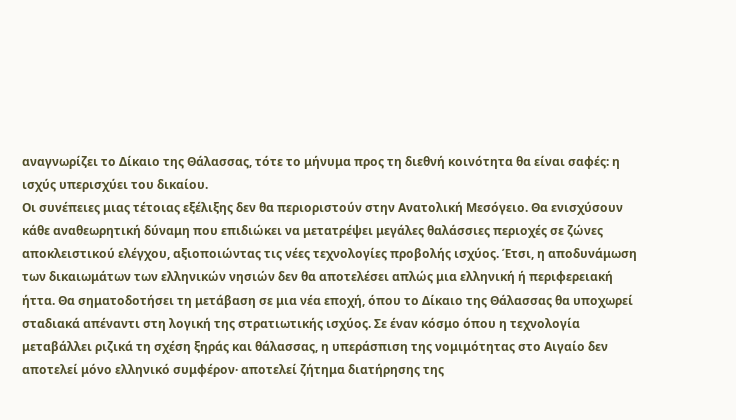αναγνωρίζει το Δίκαιο της Θάλασσας, τότε το μήνυμα προς τη διεθνή κοινότητα θα είναι σαφές: η ισχύς υπερισχύει του δικαίου.
Οι συνέπειες μιας τέτοιας εξέλιξης δεν θα περιοριστούν στην Ανατολική Μεσόγειο. Θα ενισχύσουν κάθε αναθεωρητική δύναμη που επιδιώκει να μετατρέψει μεγάλες θαλάσσιες περιοχές σε ζώνες αποκλειστικού ελέγχου, αξιοποιώντας τις νέες τεχνολογίες προβολής ισχύος. Έτσι, η αποδυνάμωση των δικαιωμάτων των ελληνικών νησιών δεν θα αποτελέσει απλώς μια ελληνική ή περιφερειακή ήττα. Θα σηματοδοτήσει τη μετάβαση σε μια νέα εποχή, όπου το Δίκαιο της Θάλασσας θα υποχωρεί σταδιακά απέναντι στη λογική της στρατιωτικής ισχύος. Σε έναν κόσμο όπου η τεχνολογία μεταβάλλει ριζικά τη σχέση ξηράς και θάλασσας, η υπεράσπιση της νομιμότητας στο Αιγαίο δεν αποτελεί μόνο ελληνικό συμφέρον· αποτελεί ζήτημα διατήρησης της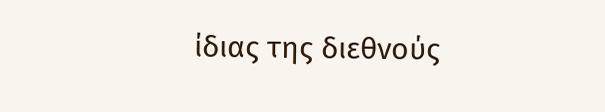ίδιας της διεθνούς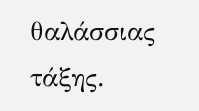θαλάσσιας τάξης.